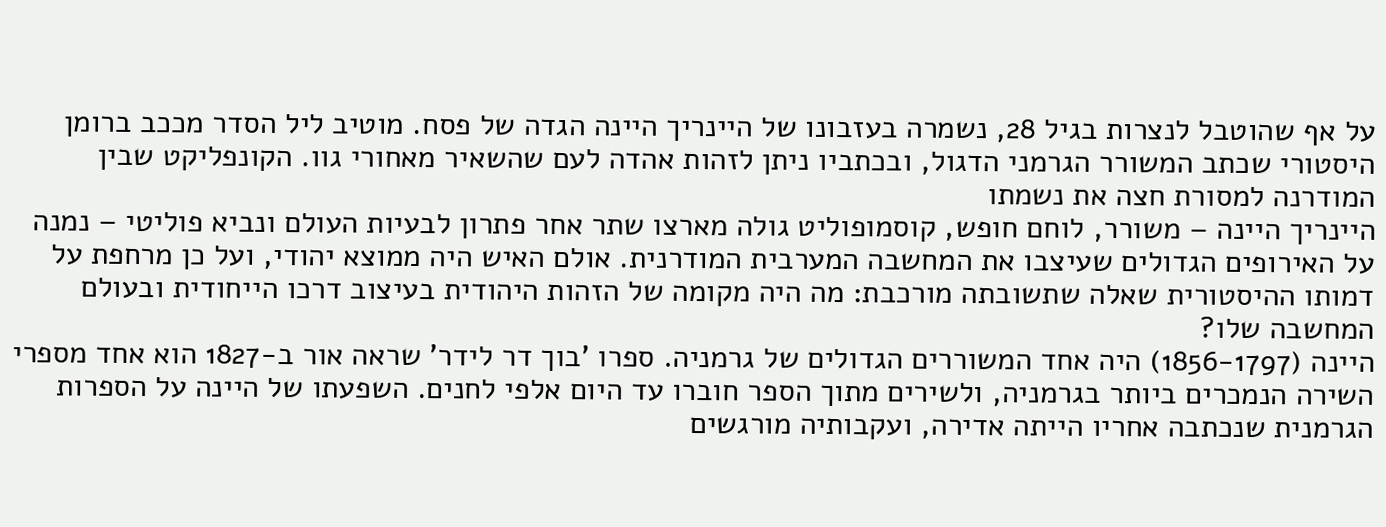על אף שהוטבל לנצרות בגיל 28, נשמרה בעזבונו של היינריך היינה הגדה של פסח. מוטיב ליל הסדר מככב ברומן היסטורי שכתב המשורר הגרמני הדגול, ובכתביו ניתן לזהות אהדה לעם שהשאיר מאחורי גוו. הקונפליקט שבין המודרנה למסורת חצה את נשמתו
היינריך היינה – משורר, לוחם חופש, קוסמופוליט גולה מארצו שתר אחר פתרון לבעיות העולם ונביא פוליטי – נמנה על האירופים הגדולים שעיצבו את המחשבה המערבית המודרנית. אולם האיש היה ממוצא יהודי, ועל כן מרחפת על דמותו ההיסטורית שאלה שתשובתה מורכבת: מה היה מקומה של הזהות היהודית בעיצוב דרכו הייחודית ובעולם המחשבה שלו?
היינה (1856-1797) היה אחד המשוררים הגדולים של גרמניה. ספרו 'בוך דר לידר' שראה אור ב-1827 הוא אחד מספרי השירה הנמכרים ביותר בגרמניה, ולשירים מתוך הספר חוברו עד היום אלפי לחנים. השפעתו של היינה על הספרות הגרמנית שנכתבה אחריו הייתה אדירה, ועקבותיה מורגשים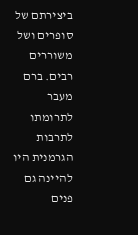ביצירתם של סופרים ושל משוררים רבים. ברם מעבר לתרומתו לתרבות הגרמנית היו להיינה גם פנים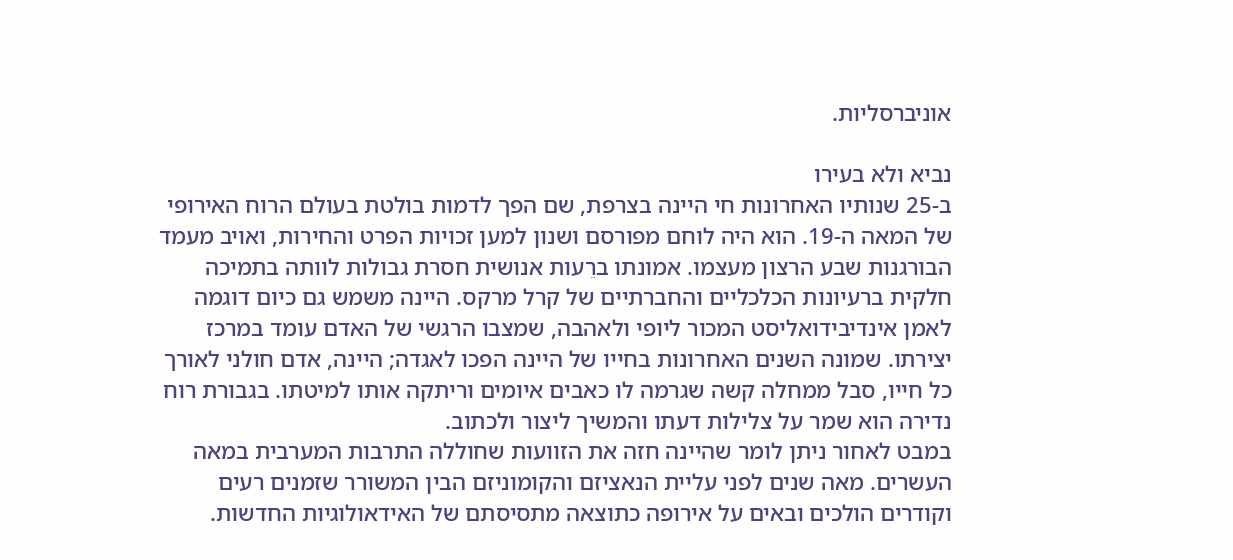אוניברסליות.

נביא ולא בעירו
ב-25 שנותיו האחרונות חי היינה בצרפת, שם הפך לדמות בולטת בעולם הרוח האירופי של המאה ה-19. הוא היה לוחם מפורסם ושנון למען זכויות הפרט והחירות, ואויב מעמד הבורגנות שבע הרצון מעצמו. אמונתו ברֵעות אנושית חסרת גבולות לוותה בתמיכה חלקית ברעיונות הכלכליים והחברתיים של קרל מרקס. היינה משמש גם כיום דוגמה לאמן אינדיבידואליסט המכור ליופי ולאהבה, שמצבו הרגשי של האדם עומד במרכז יצירתו. שמונה השנים האחרונות בחייו של היינה הפכו לאגדה; היינה, אדם חולני לאורך כל חייו, סבל ממחלה קשה שגרמה לו כאבים איומים וריתקה אותו למיטתו. בגבורת רוח נדירה הוא שמר על צלילות דעתו והמשיך ליצור ולכתוב.
במבט לאחור ניתן לומר שהיינה חזה את הזוועות שחוללה התרבות המערבית במאה העשרים. מאה שנים לפני עליית הנאציזם והקומוניזם הבין המשורר שזמנים רעים וקודרים הולכים ובאים על אירופה כתוצאה מתסיסתם של האידאולוגיות החדשות.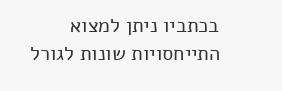בכתביו ניתן למצוא התייחסויות שונות לגורל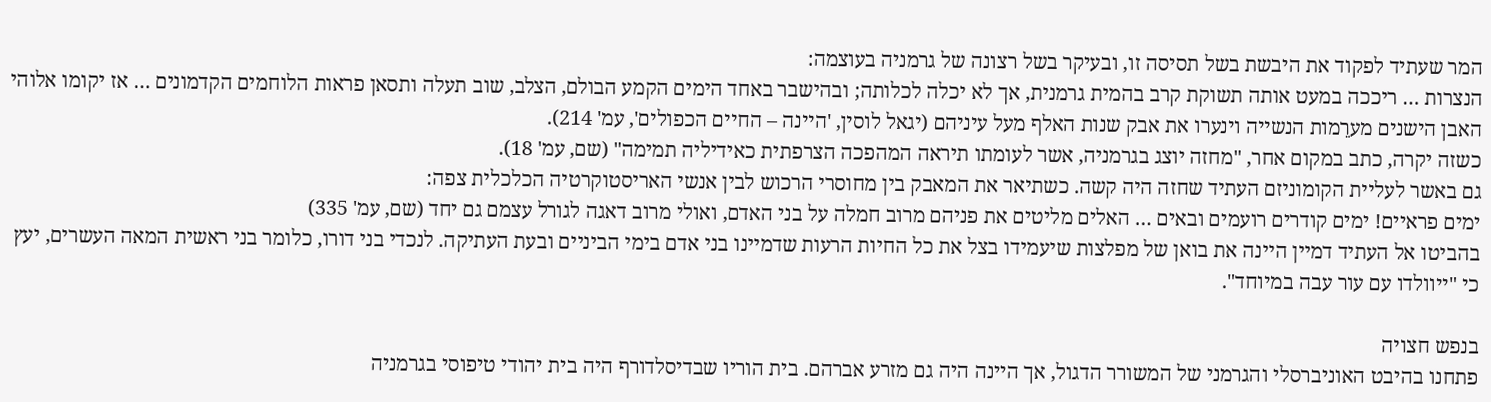המר שעתיד לפקוד את היבשת בשל תסיסה זו, ובעיקר בשל רצונה של גרמניה בעוצמה:
הנצרות … ריככה במעט אותה תשוקת קרב בהמית גרמנית, אך לא יכלה לכלותה; ובהישבר באחד הימים הקמע הבולם, הצלב, שוב תעלה ותסאן פראות הלוחמים הקדמונים … אז יקומו אלוהי האבן הישנים מערֵמות הנשייה וינערו את אבק שנות האלף מעל עיניהם (יגאל לוסין, 'היינה – החיים הכפולים', עמ' 214).
כשזה יקרה, כתב במקום אחר, "מחזה יוצג בגרמניה, אשר לעומתו תיראה המהפכה הצרפתית כאידיליה תמימה" (שם, עמ' 18).
גם באשר לעליית הקומוניזם העתיד שחזה היה קשה. כשתיאר את המאבק בין מחוסרי הרכוש לבין אנשי האריסטוקרטיה הכלכלית צפה:
ימים פראיים! ימים קודרים רועמים ובאים … האלים מליטים את פניהם מרוב חמלה על בני האדם, ואולי מרוב דאגה לגורל עצמם גם יחד (שם, עמ' 335)
בהביטו אל העתיד דמיין היינה את בואן של מפלצות שיעמידו בצל את כל החיות הרעות שדמיינו בני אדם בימי הביניים ובעת העתיקה. לנכדי בני דורו, כלומר בני ראשית המאה העשרים, יעץ כי "ייוולדו עם עור עבה במיוחד".

בנפש חצויה
פתחנו בהיבט האוניברסלי והגרמני של המשורר הדגול, אך היינה היה גם מזרע אברהם. בית הוריו שבדיסלדורף היה בית יהודי טיפוסי בגרמניה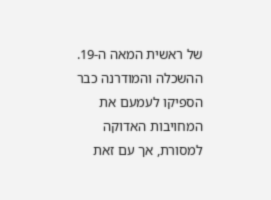של ראשית המאה ה-19. ההשכלה והמודרנה כבר הספיקו לעמעם את המחויבות האדוקה למסורת, אך עם זאת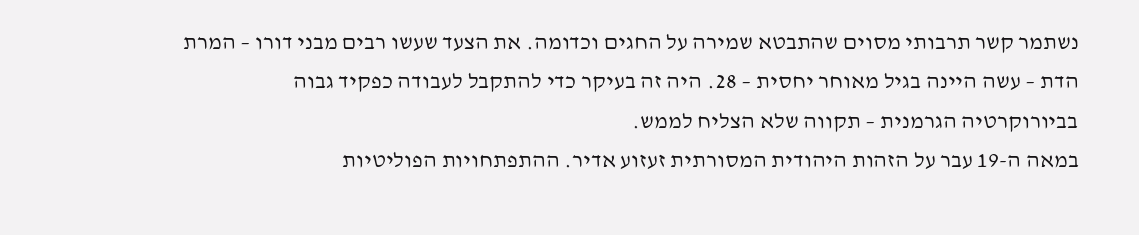נשתמר קשר תרבותי מסוים שהתבטא שמירה על החגים וכדומה. את הצעד שעשו רבים מבני דורו – המרת הדת – עשה היינה בגיל מאוחר יחסית – 28. היה זה בעיקר כדי להתקבל לעבודה כפקיד גבוה בביורוקרטיה הגרמנית – תקווה שלא הצליח לממש.
במאה ה-19 עבר על הזהות היהודית המסורתית זעזוע אדיר. ההתפתחויות הפוליטיות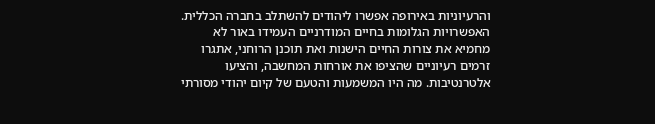והרעיוניות באירופה אפשרו ליהודים להשתלב בחברה הכללית. האפשרויות הגלומות בחיים המודרניים העמידו באור לא מחמיא את צורות החיים הישנות ואת תוכנן הרוחני, אתגרו זרמים רעיוניים שהציפו את אורחות המחשבה, והציעו אלטרנטיבות. מה היו המשמעות והטעם של קיום יהודי מסורתי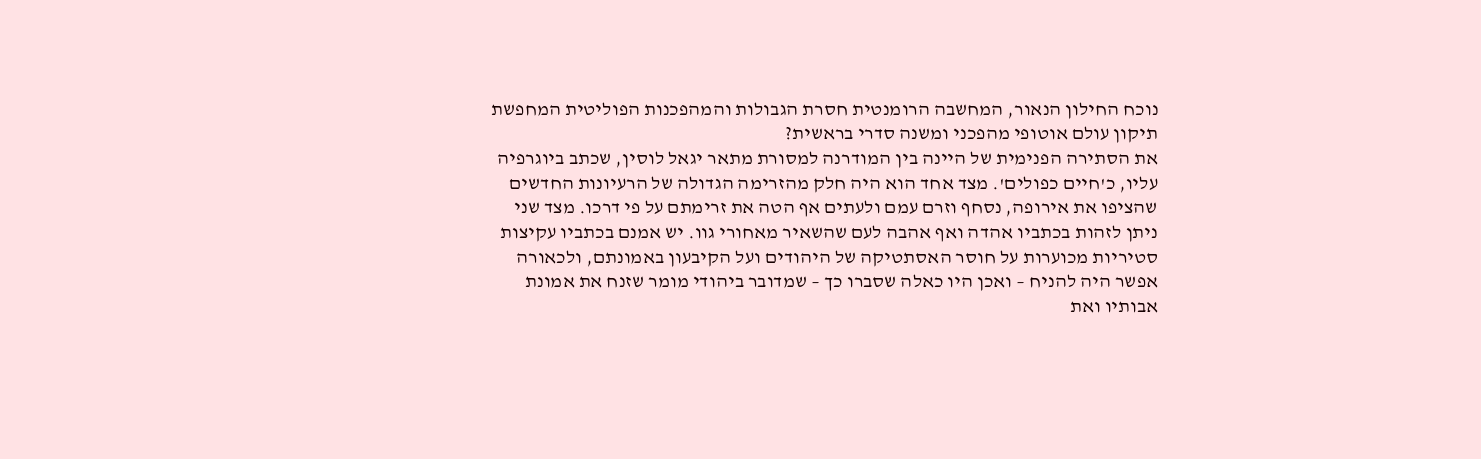נוכח החילון הנאור, המחשבה הרומנטית חסרת הגבולות והמהפכנות הפוליטית המחפשת תיקון עולם אוטופי מהפכני ומשנה סדרי בראשית?
את הסתירה הפנימית של היינה בין המודרנה למסורת מתאר יגאל לוסין, שכתב ביוגרפיה עליו, כ'חיים כפולים'. מצד אחד הוא היה חלק מהזרימה הגדולה של הרעיונות החדשים שהציפו את אירופה, נסחף וזרם עמם ולעתים אף הטה את זרימתם על פי דרכו. מצד שני ניתן לזהות בכתביו אהדה ואף אהבה לעם שהשאיר מאחורי גוו. יש אמנם בכתביו עקיצות סטיריות מכוערות על חוסר האסתטיקה של היהודים ועל הקיבעון באמונתם, ולכאורה אפשר היה להניח – ואכן היו כאלה שסברו כך – שמדובר ביהודי מומר שזנח את אמונת אבותיו ואת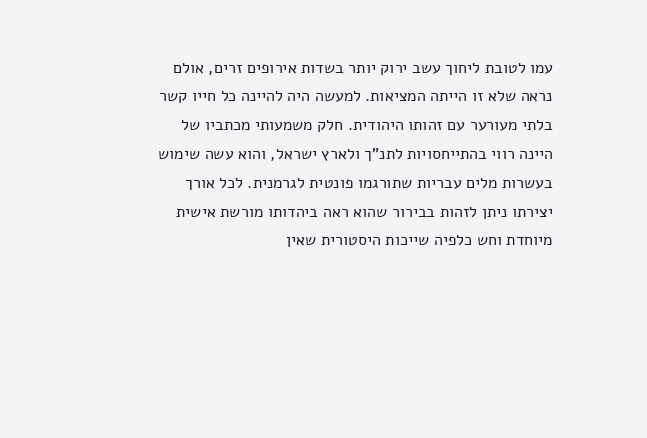עמו לטובת ליחוך עשב ירוק יותר בשדות אירופים זרים, אולם נראה שלא זו הייתה המציאות. למעשה היה להיינה כל חייו קשר בלתי מעורער עם זהותו היהודית. חלק משמעותי מכתביו של היינה רווי בהתייחסויות לתנ"ך ולארץ ישראל, והוא עשה שימוש בעשרות מלים עבריות שתורגמו פונטית לגרמנית. לכל אורך יצירתו ניתן לזהות בבירור שהוא ראה ביהדותו מורשת אישית מיוחדת וחש כלפיה שייכות היסטורית שאין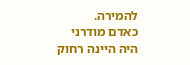להמירה.
כאדם מודרני היה היינה רחוק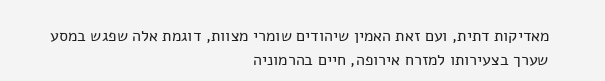מאדיקות דתית, ועם זאת האמין שיהודים שומרי מצוות, דוגמת אלה שפגש במסע שערך בצעירותו למזרח אירופה, חיים בהרמוניה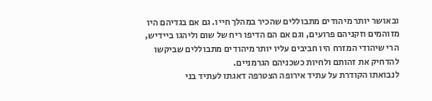ובאושר יותר מיהודים מתבוללים שהכיר במהלך חייו. גם אם בגדיהם היו מזוהמים וזקניהם פרועים, וגם אם הם הדיפו ריח של שום וליהגו ביידיש, הרי שיהודי המזרח היו חביבים עליו יותר מיהודים מתבוללים שביקשו להדחיק את זהותם ולחיות כשכניהם הגרמניים.
לנבואתו הקודרת על עתיד אירופה הצטרפה דאגתו לעתיד בני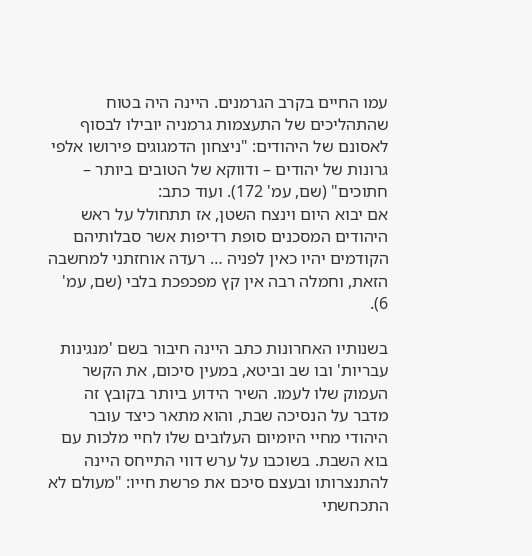עמו החיים בקרב הגרמנים. היינה היה בטוח שהתהליכים של התעצמות גרמניה יובילו לבסוף לאסונם של היהודים: "ניצחון הדמגוגים פירושו אלפי גרונות של יהודים – ודווקא של הטובים ביותר – חתוכים" (שם, עמ' 172). ועוד כתב:
אם יבוא היום וינצח השטן, אז תתחולל על ראש היהודים המסכנים סופת רדיפות אשר סבלותיהם הקודמים יהיו כאין לפניה … רעדה אוחזתני למחשבה הזאת, וחמלה רבה אין קץ מפכפכת בלבי (שם, עמ' 6).

בשנותיו האחרונות כתב היינה חיבור בשם 'מנגינות עבריות' ובו שב וביטא, במעין סיכום, את הקשר העמוק שלו לעמו. השיר הידוע ביותר בקובץ זה מדבר על הנסיכה שבת, והוא מתאר כיצד עובר היהודי מחיי היומיום העלובים שלו לחיי מלכות עם בוא השבת. בשוכבו על ערש דווי התייחס היינה להתנצרותו ובעצם סיכם את פרשת חייו: "מעולם לא התכחשתי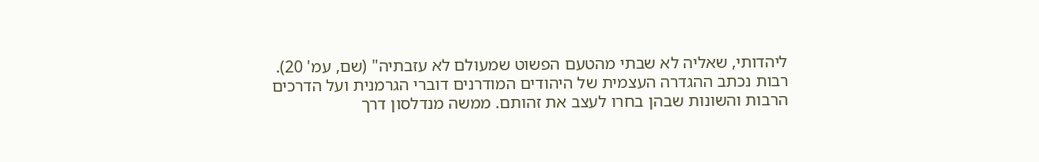ליהדותי, שאליה לא שבתי מהטעם הפשוט שמעולם לא עזבתיה" (שם, עמ' 20).
רבות נכתב ההגדרה העצמית של היהודים המודרנים דוברי הגרמנית ועל הדרכים הרבות והשונות שבהן בחרו לעצב את זהותם. ממשה מנדלסון דרך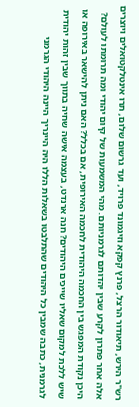רש"ר הירש, תיאודור הרצל, פרנץ קפקא וזיגמונד פרויד, ועד גרשום שלום, תרו אינטלקטואלים ויוצרים אלה אחר פתרון לקרע שבין יהדותם לגרמניותם. מהי המשמעות של קיום יהודי ומה תרומתו לעולם? היכן נקודת המפגש בין החכמה היהודית לחכמה האירופית, אם בכלל? האם ניתן להישאר באירופה או שיש ללכת למקום שאליו שייכים היהודים? חנה ארנדט, בעצמה אישה שחיה בתווך שבין זהות יהודית לגרמנית, כתבה שמבין כל היהודים שהתלבטו בשאלות הללו היה היינריך היינה היהודי הגרמני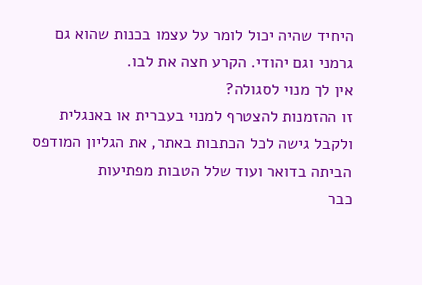היחיד שהיה יכול לומר על עצמו בכנות שהוא גם גרמני וגם יהודי. הקרע חצה את לבו.
אין לך מנוי לסגולה?
זו ההזמנות להצטרף למנוי בעברית או באנגלית ולקבל גישה לכל הכתבות באתר, את הגליון המודפס הביתה בדואר ועוד שלל הטבות מפתיעות
כבר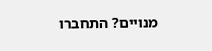מנויים? התחברו